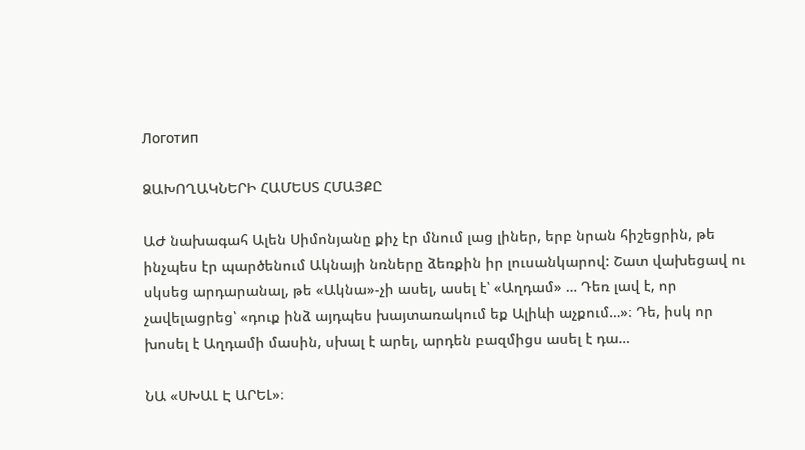Логотип

ՁԱԽՈՂԱԿՆԵՐԻ ՀԱՄԵՍՏ ՀՄԱՅՔԸ

ԱԺ նախագահ Ալեն Սիմոնյանը քիչ էր մնում լաց լիներ, երբ նրան հիշեցրին, թե ինչպես էր պարծենում Ակնայի նռները ձեռքին իր լուսանկարով: Շատ վախեցավ ու սկսեց արդարանալ, թե «Ակնա»-չի ասել, ասել է՝ «Աղդամ» … Դեռ լավ է, որ չավելացրեց՝ «դուք ինձ այդպես խայտառակում եք Ալիևի աչքում…»։ Դե, իսկ որ խոսել է Աղդամի մասին, սխալ է արել, արդեն բազմիցս ասել է դա…

ՆԱ «ՍԽԱԼ Է ԱՐԵԼ»։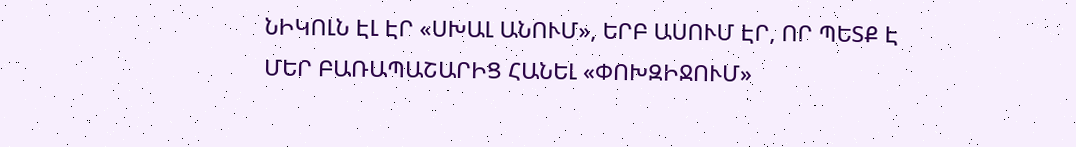ՆԻԿՈԼՆ ԷԼ ԷՐ «ՍԽԱԼ ԱՆՈՒՄ», ԵՐԲ ԱՍՈՒՄ ԷՐ, ՈՐ ՊԵՏՔ Է ՄԵՐ ԲԱՌԱՊԱՇԱՐԻՑ ՀԱՆԵԼ «ՓՈԽԶԻՋՈՒՄ»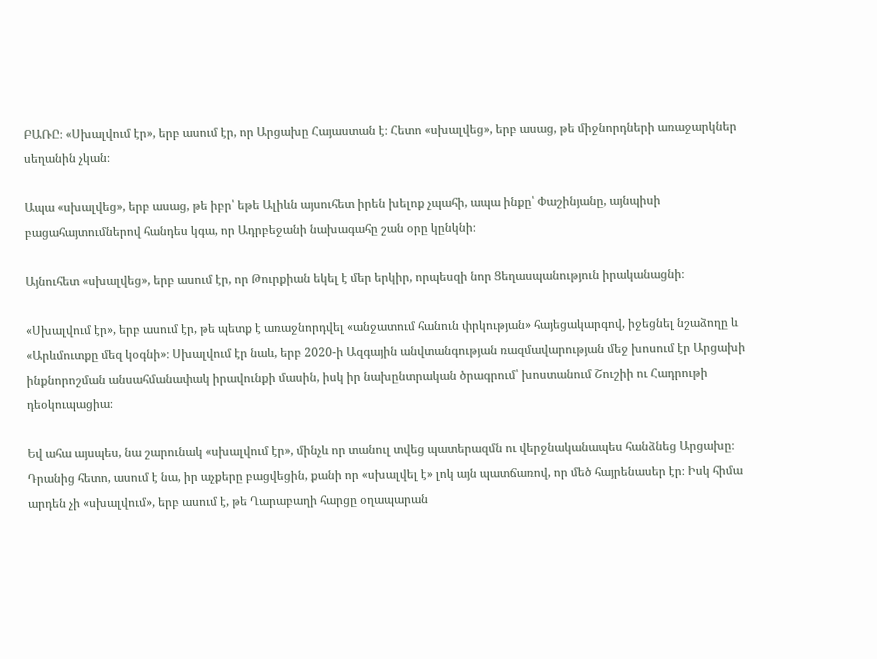ԲԱՌԸ։ «Սխալվում էր», երբ ասում էր, որ Արցախը Հայաստան է։ Հետո «սխալվեց», երբ ասաց, թե միջնորդների առաջարկներ սեղանին չկան։

Ապա «սխալվեց», երբ ասաց, թե իբր՝ եթե Ալիևն այսուհետ իրեն խելոք չպահի, ապա ինքը՝ Փաշինյանը, այնպիսի բացահայտումներով հանդես կգա, որ Ադրբեջանի նախագահը շան օրը կընկնի։

Այնուհետ «սխալվեց», երբ ասում էր, որ Թուրքիան եկել է մեր երկիր, որպեսզի նոր Ցեղասպանություն իրականացնի։

«Սխալվում էր», երբ ասում էր, թե պետք է առաջնորդվել «անջատում հանուն փրկության» հայեցակարգով, իջեցնել նշաձողը և «Արևմուտքը մեզ կօգնի»։ Սխալվում էր նաև, երբ 2020-ի Ազգային անվտանգության ռազմավարության մեջ խոսում էր Արցախի ինքնորոշման անսահմանափակ իրավունքի մասին, իսկ իր նախընտրական ծրագրում՝ խոստանում Շուշիի ու Հադրութի դեօկուպացիա։

Եվ ահա այսպես, նա շարունակ «սխալվում էր», մինչև որ տանուլ տվեց պատերազմն ու վերջնականապես հանձնեց Արցախը։ Դրանից հետո, ասում է նա, իր աչքերը բացվեցին, քանի որ «սխալվել է» լոկ այն պատճառով, որ մեծ հայրենասեր էր։ Իսկ հիմա արդեն չի «սխալվում», երբ ասում է, թե Ղարաբաղի հարցը օղապարան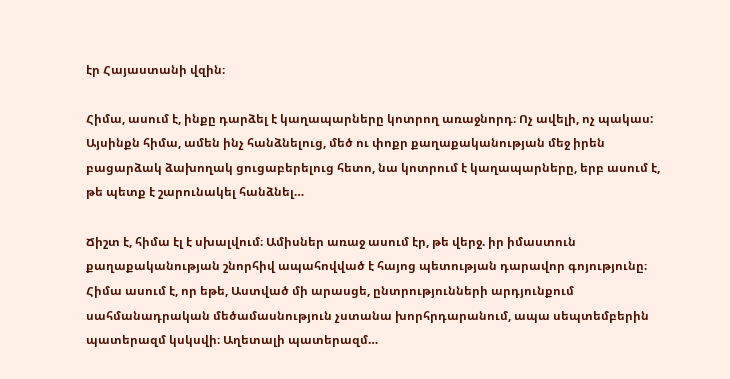էր Հայաստանի վզին։

Հիմա, ասում է, ինքը դարձել է կաղապարները կոտրող առաջնորդ։ Ոչ ավելի, ոչ պակաս: Այսինքն հիմա, ամեն ինչ հանձնելուց, մեծ ու փոքր քաղաքականության մեջ իրեն բացարձակ ձախողակ ցուցաբերելուց հետո, նա կոտրում է կաղապարները, երբ ասում է, թե պետք է շարունակել հանձնել…

Ճիշտ է, հիմա էլ է սխալվում։ Ամիսներ առաջ ասում էր, թե վերջ. իր իմաստուն քաղաքականության շնորհիվ ապահովված է հայոց պետության դարավոր գոյությունը։ Հիմա ասում է, որ եթե, Աստված մի արասցե, ընտրությունների արդյունքում սահմանադրական մեծամասնություն չստանա խորհրդարանում, ապա սեպտեմբերին պատերազմ կսկսվի։ Աղետալի պատերազմ…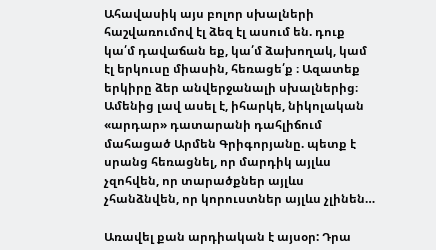Ահավասիկ այս բոլոր սխալների հաշվառումով էլ ձեզ էլ ասում են. դուք կա՛մ դավաճան եք, կա՛մ ձախողակ, կամ էլ երկուսը միասին, հեռացե՛ք ։ Ազատեք երկիրը ձեր անվերջանալի սխալներից։ Ամենից լավ ասել է, իհարկե, նիկոլական «արդար» դատարանի դահլիճում մահացած Արմեն Գրիգորյանը. պետք է սրանց հեռացնել, որ մարդիկ այլևս չզոհվեն, որ տարածքներ այլևս չհանձնվեն, որ կորուստներ այլևս չլինեն…

Առավել քան արդիական է այսօր: Դրա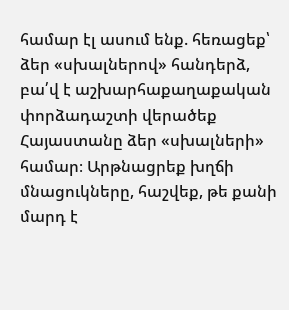համար էլ ասում ենք. հեռացեք՝ ձեր «սխալներով» հանդերձ, բա՛վ է աշխարհաքաղաքական փորձադաշտի վերածեք Հայաստանը ձեր «սխալների» համար։ Արթնացրեք խղճի մնացուկները, հաշվեք, թե քանի մարդ է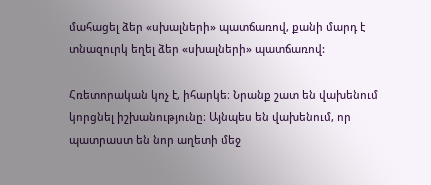մահացել ձեր «սխալների» պատճառով, քանի մարդ է տնազուրկ եղել ձեր «սխալների» պատճառով:

Հռետորական կոչ է, իհարկե։ Նրանք շատ են վախենում կորցնել իշխանությունը։ Այնպես են վախենում, որ պատրաստ են նոր աղետի մեջ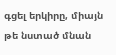գցել երկիրը, միայն թե նստած մնան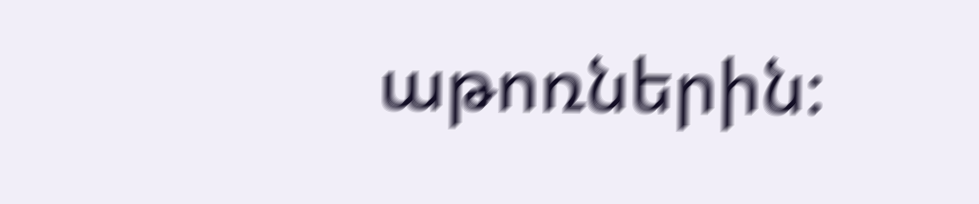աթոռներին։